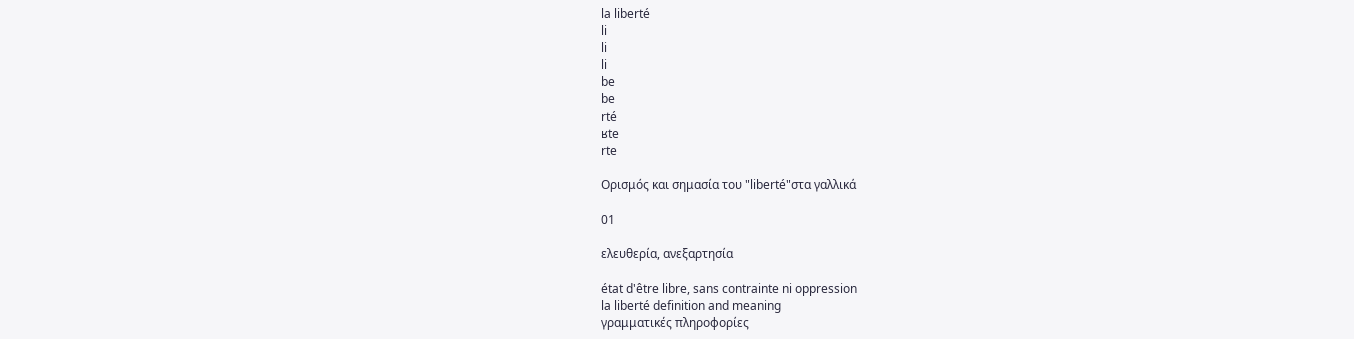la liberté
li
li
li
be
be
rté
ʁte
rte

Ορισμός και σημασία του "liberté"στα γαλλικά

01

ελευθερία, ανεξαρτησία

état d'être libre, sans contrainte ni oppression
la liberté definition and meaning
γραμματικές πληροφορίες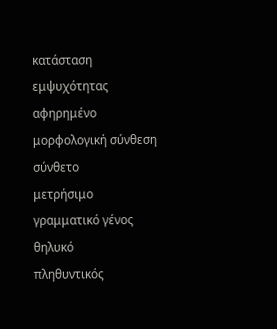κατάσταση εμψυχότητας
αφηρημένο
μορφολογική σύνθεση
σύνθετο
μετρήσιμο
γραμματικό γένος
θηλυκό
πληθυντικός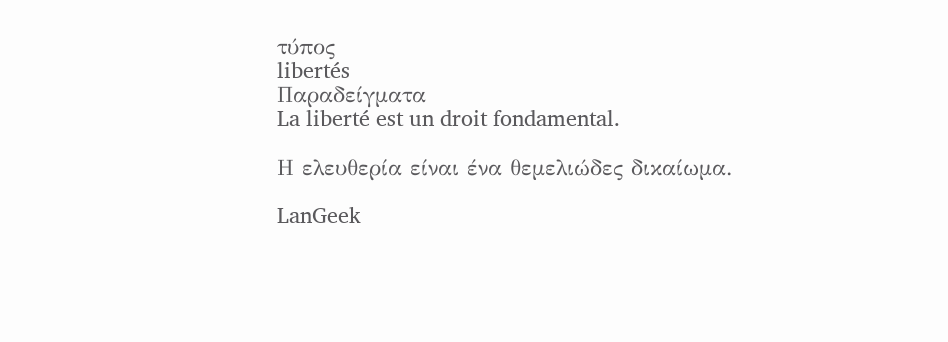τύπος
libertés
Παραδείγματα
La liberté est un droit fondamental.

Η ελευθερία είναι ένα θεμελιώδες δικαίωμα.

LanGeek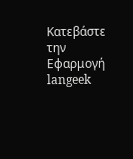Κατεβάστε την Εφαρμογή
langeek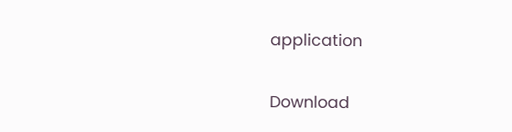application

Download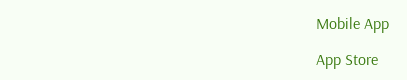Mobile App

App Store